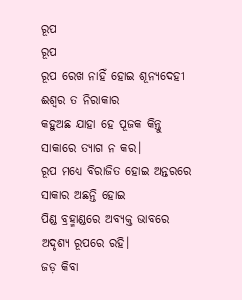ରୂପ
ରୂପ
ରୂପ ରେଖ ନାହିଁ ହୋଇ ଶୂନ୍ୟଦେହୀ
ଈଶ୍ୱର ତ ନିରାକାର
କହୁଅଛ ଯାହା ହେ ପୂଜକ କିନ୍ତୁ
ସାକାରେ ତ୍ୟାଗ ନ କର।
ରୂପ ମଧ୍ୟେ ବିରାଜିତ ହୋଇ ଅନ୍ତରରେ
ସାକାର ଅଛନ୍ତି ହୋଇ
ପିଣ୍ଡ ବ୍ରହ୍ମାଣ୍ଡରେ ଅବ୍ୟକ୍ତ ଭାବରେ
ଅଦୃଶ୍ୟ ରୂପରେ ରହି।
ଜଡ଼ କିବା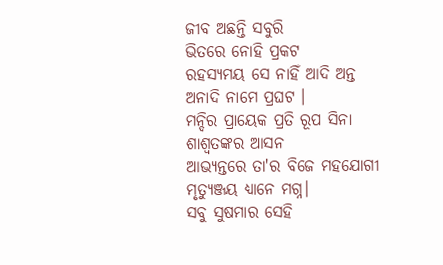ଜୀବ ଅଛନ୍ତି ସବୁରି
ଭିତରେ ନୋହି ପ୍ରକଟ
ରହସ୍ୟମୟ ସେ ନାହିଁ ଆଦି ଅନ୍ତ
ଅନାଦି ନାମେ ପ୍ରଘଟ ।
ମନ୍ଦିର ପ୍ରାୟେକ ପ୍ରତି ରୂପ ସିନା
ଶାଶ୍ଵତଙ୍କର ଆସନ
ଆଭ୍ୟନ୍ତରେ ତା'ର ବିଜେ ମହଯୋଗୀ
ମୃତ୍ୟୁଞ୍ଜୟ ଧ୍ୟାନେ ମଗ୍ନ।
ସବୁ ସୁଷମାର ସେହି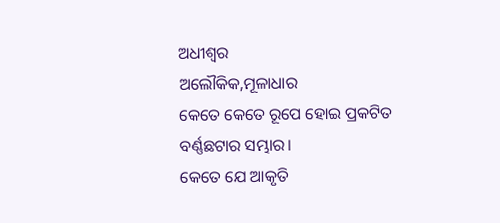ଅଧୀଶ୍ଵର
ଅଲୌକିକ,ମୂଳାଧାର
କେତେ କେତେ ରୂପେ ହୋଇ ପ୍ରକଟିତ
ବର୍ଣ୍ଣଛଟାର ସମ୍ଭାର।
କେତେ ଯେ ଆକୃତି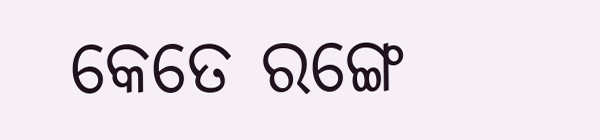କେତେ ରଙ୍ଗେ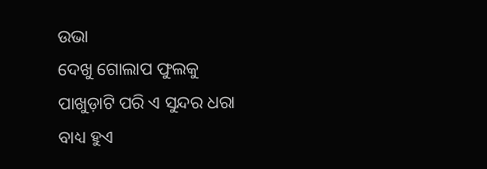ଉଭା
ଦେଖୁ ଗୋଲାପ ଫୁଲକୁ
ପାଖୁଡ଼ାଟି ପରି ଏ ସୁନ୍ଦର ଧରା
ବାଧ୍ୟ ହୁଏ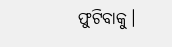ଫୁଟିବାକୁ।